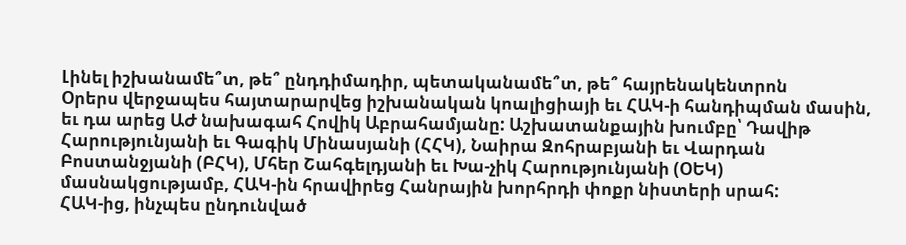Լինել իշխանամե՞տ, թե՞ ընդդիմադիր, պետականամե՞տ, թե՞ հայրենակենտրոն
Օրերս վերջապես հայտարարվեց իշխանական կոալիցիայի եւ ՀԱԿ-ի հանդիպման մասին, եւ դա արեց ԱԺ նախագահ Հովիկ Աբրահամյանը: Աշխատանքային խումբը՝ Դավիթ Հարությունյանի եւ Գագիկ Մինասյանի (ՀՀԿ), Նաիրա Զոհրաբյանի եւ Վարդան Բոստանջյանի (ԲՀԿ), Մհեր Շահգելդյանի եւ Խա-չիկ Հարությունյանի (ՕԵԿ) մասնակցությամբ, ՀԱԿ-ին հրավիրեց Հանրային խորհրդի փոքր նիստերի սրահ:
ՀԱԿ-ից, ինչպես ընդունված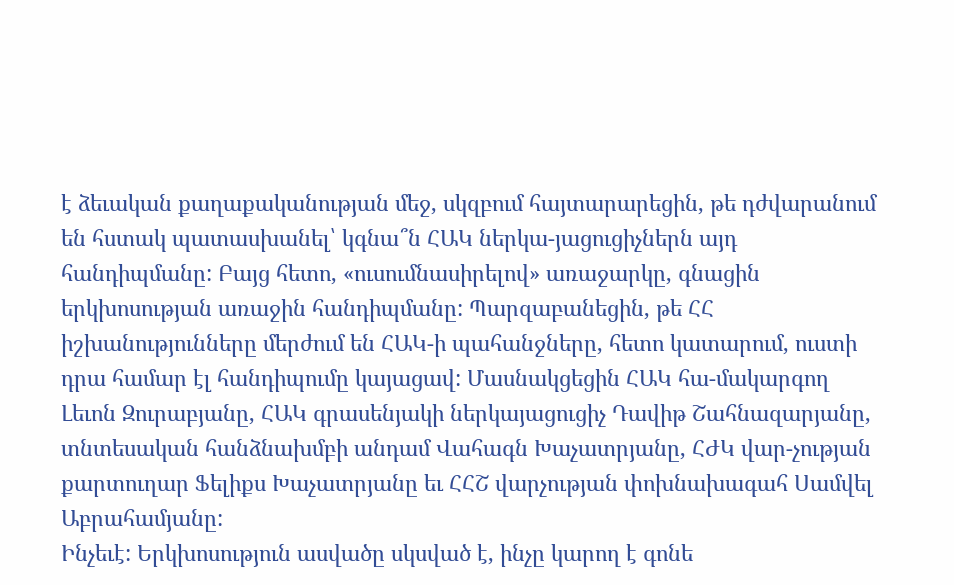է ձեւական քաղաքականության մեջ, սկզբում հայտարարեցին, թե դժվարանում են հստակ պատասխանել՝ կգնա՞ն ՀԱԿ ներկա-յացուցիչներն այդ հանդիպմանը: Բայց հետո, «ուսումնասիրելով» առաջարկը, գնացին երկխոսության առաջին հանդիպմանը: Պարզաբանեցին, թե ՀՀ իշխանությունները մերժում են ՀԱԿ-ի պահանջները, հետո կատարում, ուստի դրա համար էլ հանդիպումը կայացավ: Մասնակցեցին ՀԱԿ հա-մակարգող Լեւոն Զուրաբյանը, ՀԱԿ գրասենյակի ներկայացուցիչ Դավիթ Շահնազարյանը, տնտեսական հանձնախմբի անդամ Վահագն Խաչատրյանը, ՀԺԿ վար-չության քարտուղար Ֆելիքս Խաչատրյանը եւ ՀՀՇ վարչության փոխնախագահ Սամվել Աբրահամյանը:
Ինչեւէ: Երկխոսություն ասվածը սկսված է, ինչը կարող է գոնե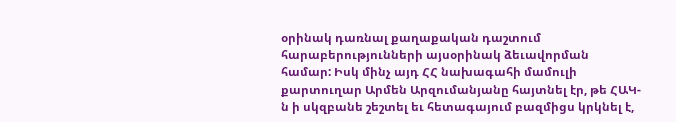օրինակ դառնալ քաղաքական դաշտում հարաբերությունների այսօրինակ ձեւավորման համար: Իսկ մինչ այդ ՀՀ նախագահի մամուլի քարտուղար Արմեն Արզումանյանը հայտնել էր, թե ՀԱԿ-ն ի սկզբանե շեշտել եւ հետագայում բազմիցս կրկնել է,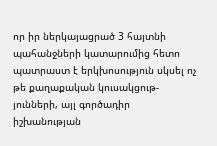որ իր ներկայացրած 3 հայտնի պահանջների կատարումից հետո պատրաստ է երկխոսություն սկսել ոչ թե քաղաքական կուսակցութ-յունների, այլ գործադիր իշխանության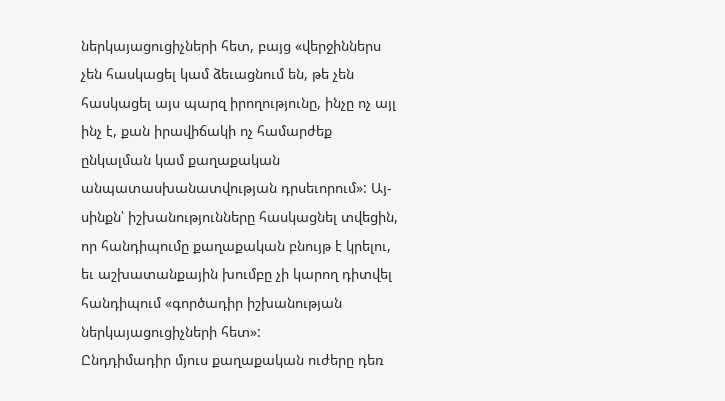ներկայացուցիչների հետ, բայց «վերջիններս չեն հասկացել կամ ձեւացնում են, թե չեն հասկացել այս պարզ իրողությունը, ինչը ոչ այլ ինչ է, քան իրավիճակի ոչ համարժեք ընկալման կամ քաղաքական անպատասխանատվության դրսեւորում»: Այ-սինքն՝ իշխանությունները հասկացնել տվեցին, որ հանդիպումը քաղաքական բնույթ է կրելու, եւ աշխատանքային խումբը չի կարող դիտվել հանդիպում «գործադիր իշխանության ներկայացուցիչների հետ»:
Ընդդիմադիր մյուս քաղաքական ուժերը դեռ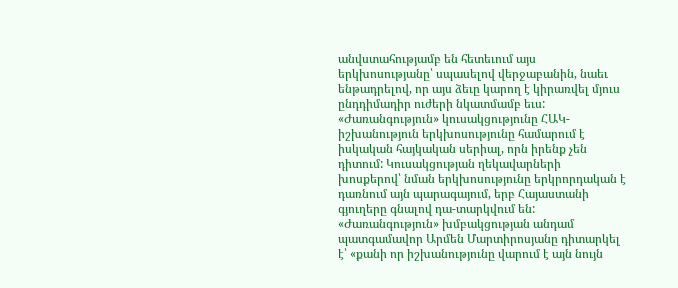անվստահությամբ են հետեւում այս երկխոսությանը՝ սպասելով վերջաբանին, նաեւ ենթադրելով, որ այս ձեւը կարող է կիրառվել մյուս ընդդիմադիր ուժերի նկատմամբ եւս:
«Ժառանգություն» կուսակցությունը ՀԱԿ-իշխանություն երկխոսությունը համարում է իսկական հայկական սերիալ, որն իրենք չեն դիտում: Կուսակցության ղեկավարների խոսքերով՝ նման երկխոսությունը երկրորդական է դառնում այն պարագայում, երբ Հայաստանի գյուղերը գնալով դա-տարկվում են: «Ժառանգություն» խմբակցության անդամ պատգամավոր Արմեն Մարտիրոսյանը դիտարկել է՝ «քանի որ իշխանությունը վարում է այն նույն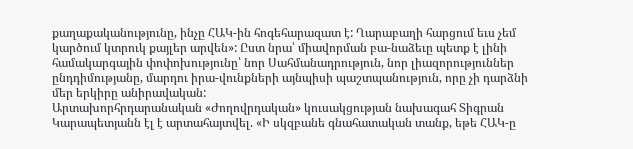քաղաքականությունը, ինչը ՀԱԿ-ին հոգեհարազատ է: Ղարաբաղի հարցում եւս չեմ կարծում կտրուկ քայլեր արվեն»: Ըստ նրա՝ միավորման բա-նաձեւը պետք է լինի համակարգային փոփոխությունը՝ նոր Սահմանադրություն, նոր լիազորություններ ընդդիմությանը, մարդու իրա-վունքների այնպիսի պաշտպանություն, որը չի դարձնի մեր երկիրը անիրավական:
Արտախորհրդարանական «Ժողովրդական» կուսակցության նախագահ Տիգրան Կարապետյանն էլ է արտահայտվել. «Ի սկզբանե գնահատական տանք, եթե ՀԱԿ-ը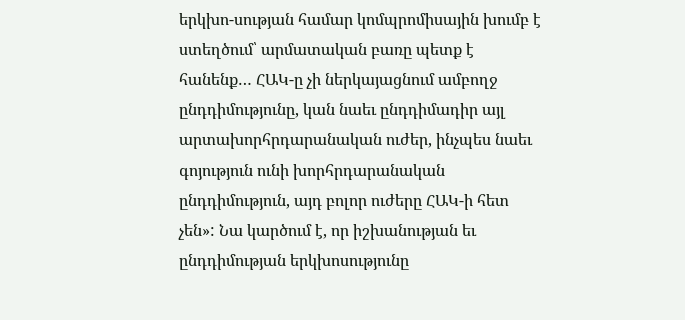երկխո-սության համար կոմպրոմիսային խումբ է ստեղծում՝ արմատական բառը պետք է հանենք… ՀԱԿ-ը չի ներկայացնում ամբողջ ընդդիմությունը, կան նաեւ ընդդիմադիր այլ արտախորհրդարանական ուժեր, ինչպես նաեւ գոյություն ունի խորհրդարանական ընդդիմություն, այդ բոլոր ուժերը ՀԱԿ-ի հետ չեն»: Նա կարծում է, որ իշխանության եւ ընդդիմության երկխոսությունը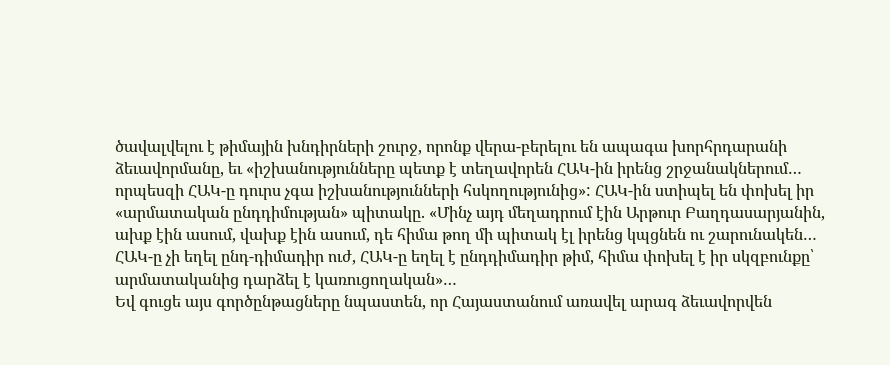ծավալվելու է թիմային խնդիրների շուրջ, որոնք վերա-բերելու են ապագա խորհրդարանի ձեւավորմանը, եւ «իշխանությունները պետք է տեղավորեն ՀԱԿ-ին իրենց շրջանակներում… որպեսզի ՀԱԿ-ը դուրս չգա իշխանությունների հսկողությունից»: ՀԱԿ-ին ստիպել են փոխել իր «արմատական ընդդիմության» պիտակը. «Մինչ այդ մեղադրում էին Արթուր Բաղդասարյանին, ախք էին ասում, վախք էին ասում, դե հիմա թող մի պիտակ էլ իրենց կպցնեն ու շարունակեն… ՀԱԿ-ը չի եղել ընդ-դիմադիր ուժ, ՀԱԿ-ը եղել է ընդդիմադիր թիմ, հիմա փոխել է իր սկզբունքը՝ արմատականից դարձել է կառուցողական»…
Եվ գուցե այս գործընթացները նպաստեն, որ Հայաստանում առավել արագ ձեւավորվեն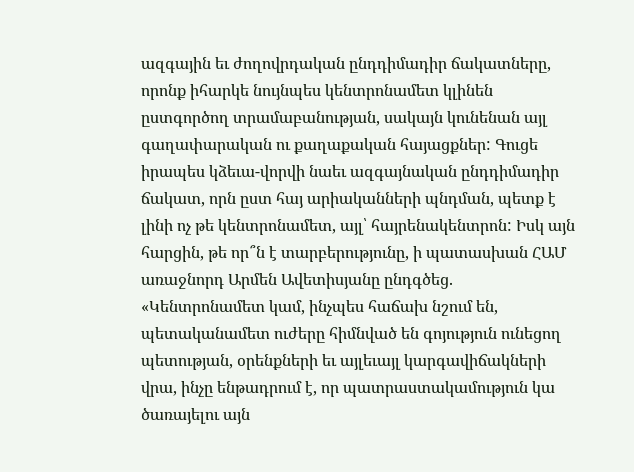ազգային եւ ժողովրդական ընդդիմադիր ճակատները, որոնք իհարկե նույնպես կենտրոնամետ կլինեն ըստգործող տրամաբանության, սակայն կունենան այլ գաղափարական ու քաղաքական հայացքներ: Գուցե իրապես կձեւա-վորվի նաեւ ազգայնական ընդդիմադիր ճակատ, որն ըստ հայ արիականների պնդման, պետք է լինի ոչ թե կենտրոնամետ, այլ՝ հայրենակենտրոն: Իսկ այն հարցին, թե որ՞ն է տարբերությունը, ի պատասխան ՀԱՄ առաջնորդ Արմեն Ավետիսյանը ընդգծեց. «Կենտրոնամետ կամ, ինչպես հաճախ նշում են, պետականամետ ուժերը հիմնված են գոյություն ունեցող պետության, օրենքների եւ այլեւայլ կարգավիճակների վրա, ինչը ենթադրում է, որ պատրաստակամություն կա ծառայելու այն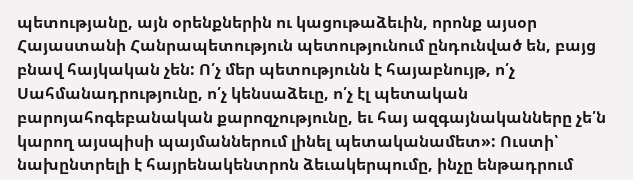պետությանը, այն օրենքներին ու կացութաձեւին, որոնք այսօր Հայաստանի Հանրապետություն պետությունում ընդունված են, բայց բնավ հայկական չեն: Ո՛չ մեր պետությունն է հայաբնույթ, ո՛չ Սահմանադրությունը, ո՛չ կենսաձեւը, ո՛չ էլ պետական բարոյահոգեբանական քարոզչությունը, եւ հայ ազգայնականները չե՛ն կարող այսպիսի պայմաններում լինել պետականամետ»: Ուստի՝ նախընտրելի է հայրենակենտրոն ձեւակերպումը, ինչը ենթադրում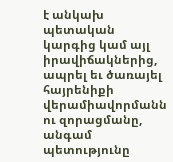է անկախ պետական կարգից կամ այլ իրավիճակներից, ապրել եւ ծառայել հայրենիքի վերամիավորմանն ու զորացմանը, անգամ պետությունը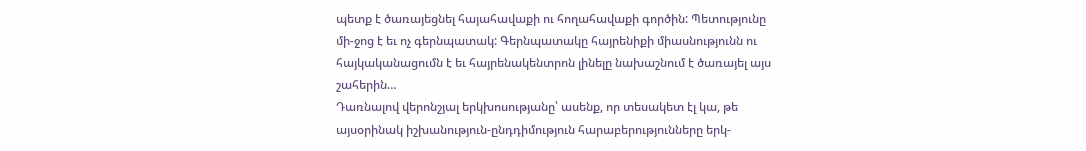պետք է ծառայեցնել հայահավաքի ու հողահավաքի գործին: Պետությունը մի-ջոց է եւ ոչ գերնպատակ: Գերնպատակը հայրենիքի միասնությունն ու հայկականացումն է եւ հայրենակենտրոն լինելը նախաշնում է ծառայել այս շահերին…
Դառնալով վերոնշյալ երկխոսությանը՝ ասենք, որ տեսակետ էլ կա, թե այսօրինակ իշխանություն-ընդդիմություն հարաբերությունները երկ-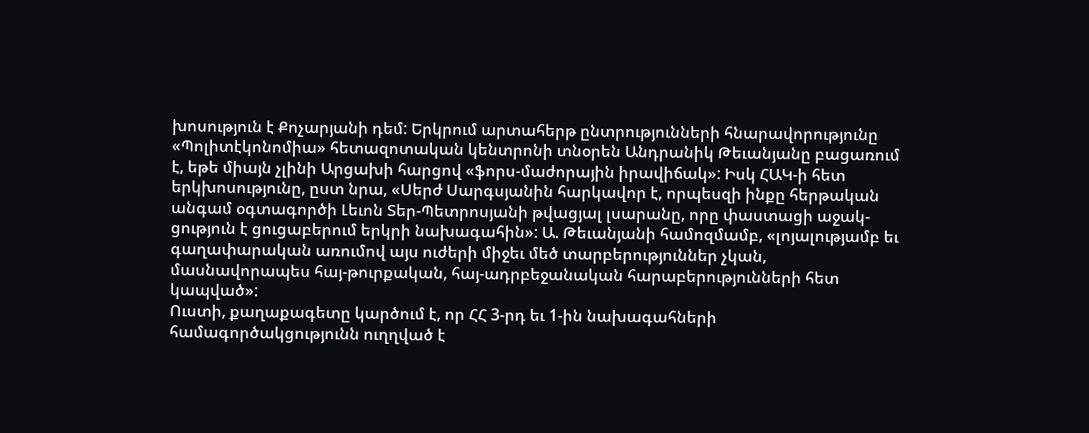խոսություն է Քոչարյանի դեմ: Երկրում արտահերթ ընտրությունների հնարավորությունը «Պոլիտէկոնոմիա» հետազոտական կենտրոնի տնօրեն Անդրանիկ Թեւանյանը բացառում է, եթե միայն չլինի Արցախի հարցով «ֆորս-մաժորային իրավիճակ»: Իսկ ՀԱԿ-ի հետ երկխոսությունը, ըստ նրա, «Սերժ Սարգսյանին հարկավոր է, որպեսզի ինքը հերթական անգամ օգտագործի Լեւոն Տեր-Պետրոսյանի թվացյալ լսարանը, որը փաստացի աջակ-ցություն է ցուցաբերում երկրի նախագահին»: Ա. Թեւանյանի համոզմամբ, «լոյալությամբ եւ գաղափարական առումով այս ուժերի միջեւ մեծ տարբերություններ չկան, մասնավորապես հայ-թուրքական, հայ-ադրբեջանական հարաբերությունների հետ կապված»:
Ուստի, քաղաքագետը կարծում է, որ ՀՀ 3-րդ եւ 1-ին նախագահների համագործակցությունն ուղղված է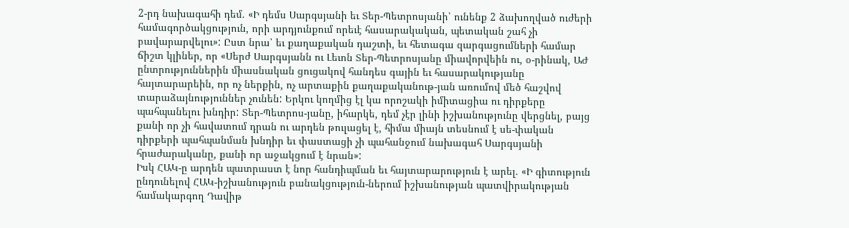2-րդ նախագահի դեմ. «Ի դեմս Սարգսյանի եւ Տեր-Պետրոսյանի՝ ունենք 2 ձախողված ուժերի համագործակցություն, որի արդյունքում որեւէ հասարակական, պետական շահ չի բավարարվելու»: Ըստ նրա՝ եւ քաղաքական դաշտի, եւ հետագա զարգացումների համար ճիշտ կլիներ, որ «Սերժ Սարգսյանն ու Լեւոն Տեր-Պետրոսյանը միավորվեին ու, օ-րինակ, ԱԺ ընտրություններին միասնական ցուցակով հանդես գային եւ հասարակությանը հայտարարեին, որ ոչ ներքին, ոչ արտաքին քաղաքականութ-յան առումով մեծ հաշվով տարաձայնություններ չունեն: Երկու կողմից էլ կա որոշակի իմիտացիա ու դիրքերը պահպանելու խնդիր: Տեր-Պետրոս-յանը, իհարկե, դեմ չէր լինի իշխանությունը վերցնել, բայց քանի որ չի հավատում դրան ու արդեն թուլացել է, հիմա միայն տեսնում է սե-փական դիրքերի պահպանման խնդիր եւ փաստացի չի պահանջում նախագահ Սարգսյանի հրաժարականը, քանի որ աջակցում է նրան»:
Իսկ ՀԱԿ-ը արդեն պատրաստ է նոր հանդիպման եւ հայտարարություն է արել. «Ի գիտություն ընդունելով ՀԱԿ-իշխանություն բանակցություն-ներում իշխանության պատվիրակության համակարգող Դավիթ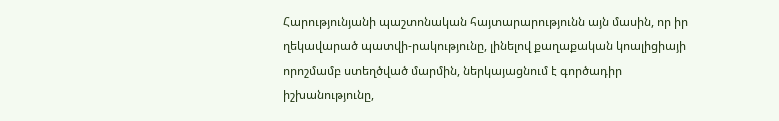Հարությունյանի պաշտոնական հայտարարությունն այն մասին, որ իր ղեկավարած պատվի-րակությունը, լինելով քաղաքական կոալիցիայի որոշմամբ ստեղծված մարմին, ներկայացնում է գործադիր իշխանությունը,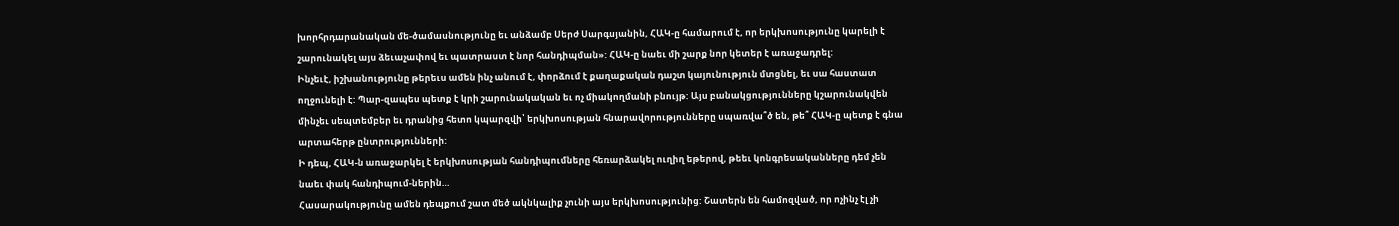խորհրդարանական մե-ծամասնությունը եւ անձամբ Սերժ Սարգսյանին, ՀԱԿ-ը համարում է, որ երկխոսությունը կարելի է շարունակել այս ձեւաչափով եւ պատրաստ է նոր հանդիպման»: ՀԱԿ-ը նաեւ մի շարք նոր կետեր է առաջադրել:
Ինչեւէ, իշխանությունը թերեւս ամեն ինչ անում է, փորձում է քաղաքական դաշտ կայունություն մտցնել, եւ սա հաստատ ողջունելի է: Պար-զապես պետք է կրի շարունակական եւ ոչ միակողմանի բնույթ: Այս բանակցությունները կշարունակվեն մինչեւ սեպտեմբեր եւ դրանից հետո կպարզվի՝ երկխոսության հնարավորությունները սպառվա՞ծ են, թե՞ ՀԱԿ-ը պետք է գնա արտահերթ ընտրությունների:
Ի դեպ, ՀԱԿ-ն առաջարկել է երկխոսության հանդիպումները հեռարձակել ուղիղ եթերով, թեեւ կոնգրեսականները դեմ չեն նաեւ փակ հանդիպում-ներին…
Հասարակությունը ամեն դեպքում շատ մեծ ակնկալիք չունի այս երկխոսությունից: Շատերն են համոզված, որ ոչինչ էլ չի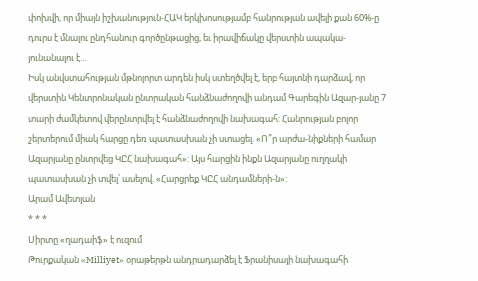փոխվի, որ միայն իշխանություն-ՀԱԿ երկխոսությամբ հանրության ավելի քան 60%-ը դուրս է մնալու ընդհանուր գործընթացից, եւ իրավիճակը վերստին ապակա-յունանալու է…
Իսկ անվստահության մթնոլորտ արդեն իսկ ստեղծվել է, երբ հայտնի դարձավ, որ վերստին Կենտրոնական ընտրական հանձնաժողովի անդամ Գարեգին Ազար-յանը 7 տարի ժամկետով վերընտրվել է հանձնաժողովի նախագահ: Հանրության բոլոր շերտերում միակ հարցը դեռ պատասխան չի ստացել. «Ո՞ր արժա-նիքների համար Ազարյանը ընտրվեց ԿԸՀ նախագահ»: Այս հարցին ինքն Ազարյանը ուղղակի պատասխան չի տվել՝ ասելով. «Հարցրեք ԿԸՀ անդամների-ն»:
Արամ Ավետյան
* * *
Սիրտը «ղադաիֆ» է ուզում
Թուրքական «Milliyet» օրաթերթն անդրադարձել է Ֆրանիսայի նախագահի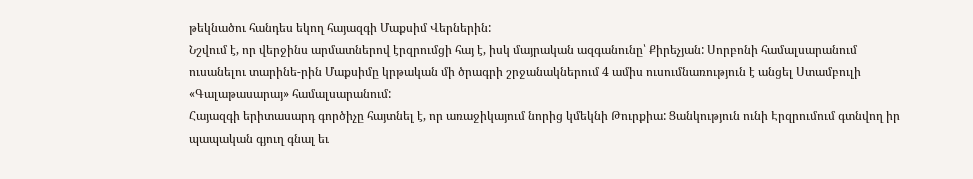թեկնածու հանդես եկող հայազգի Մաքսիմ Վերներին:
Նշվում է, որ վերջինս արմատներով էրզրումցի հայ է, իսկ մայրական ազգանունը՝ Քիրեչյան: Սորբոնի համալսարանում ուսանելու տարինե-րին Մաքսիմը կրթական մի ծրագրի շրջանակներում 4 ամիս ուսումնառություն է անցել Ստամբուլի «Գալաթասարայ» համալսարանում:
Հայազգի երիտասարդ գործիչը հայտնել է, որ առաջիկայում նորից կմեկնի Թուրքիա: Ցանկություն ունի Էրզրումում գտնվող իր պապական գյուղ գնալ եւ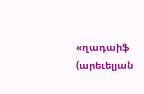«ղադաիֆ (արեւելյան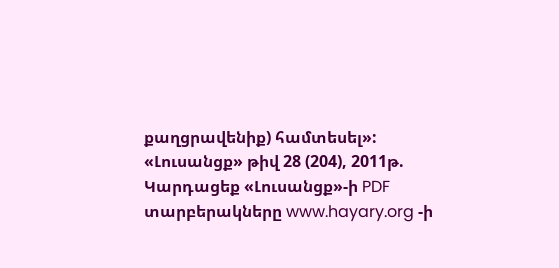քաղցրավենիք) համտեսել»:
«Լուսանցք» թիվ 28 (204), 2011թ.
Կարդացեք «Լուսանցք»-ի PDF տարբերակները www.hayary.org -ի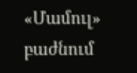«Մամուլ» բաժնում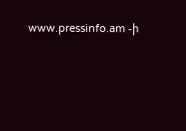www.pressinfo.am -ի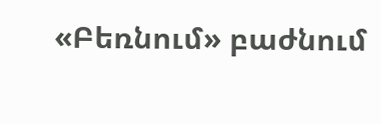«Բեռնում» բաժնում